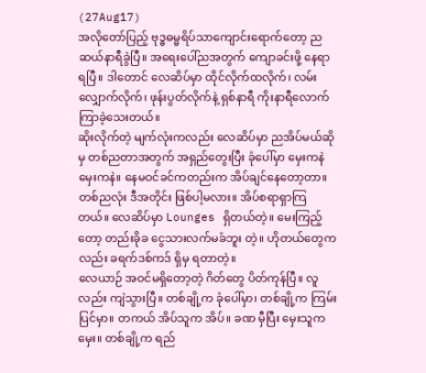(27Aug17)
အလိုတော်ပြည့် ဗုဒ္ဓဓမ္မရိပ်သာကျောင်းရောက်တော့ ညဆယ်နာရီခွဲပြီ။ အရေးပေါ်ညအတွက် ကျောခင်းဖို့ နေရာ ရပြီ။ ဒါတောင် လေဆိပ်မှာ ထိုင်လိုက်ထလိုက်၊ လမ်းလျှောက်လိုက်၊ ဖုန်းပွတ်လိုက်နဲ့ ရှစ်နာရီ ကိုးနာရီလောက် ကြာခဲ့သေးတယ်။
ဆိုးလိုက်တဲ့ မျက်လုံးကလည်း လေဆိပ်မှာ ညအိပ်မယ်ဆိုမှ တစ်ညတာအတွက် အရှည်တွေးပြီး ခုံပေါ်မှာ မှေးကနဲ မှေးကနဲ။ နေမဝင်ခင်ကတည်းက အိပ်ချင်နေတော့တာ။ တစ်ညလုံး ဒီအတိုင်း ဖြစ်ပါ့မလား။ အိပ်စရာရှာကြတယ်။ လေဆိပ်မှာ Lounges ရှိတယ်တဲ့။ မေးကြည့်တော့ တည်းခိုခ ငွေသားလက်မခံဘူး တဲ့။ ဟိုတယ်တွေကလည်း ခရက်ဒစ်ကဒ် ရှိမှ ရတာတဲ့။
လေယာဉ် အဝင်မရှိတော့တဲ့ ဂိတ်တွေ ပိတ်ကုန်ပြီ။ လူလည်း ကျဲသွားပြီ။ တစ်ချို့က ခုံပေါ်မှာ၊ တစ်ချို့က ကြမ်းပြင်မှာ။ တကယ် အိပ်သူက အိပ်။ ခဏ မှီပြီး မှေးသူက မှေး။ တစ်ချို့က ရည်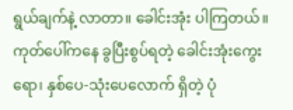ရွယ်ချက်နဲ့ လာတာ။ ခေါင်းအုံး ပါကြတယ်။ ကုတ်ပေါ်ကနေ ခွပြီးစွပ်ရတဲ့ ခေါင်းအုံးကွေးရော၊ နှစ်ပေ-သုံးပေလောက် ရှိတဲ့ ပုံ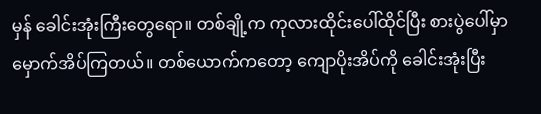မှန် ခေါင်းအုံးကြီးတွေရော။ တစ်ချို့က ကုလားထိုင်းပေါ်ထိုင်ပြီး စားပွဲပေါ်မှာ မှောက်အိပ်ကြတယ်။ တစ်ယောက်ကတော့ ကျောပိုးအိပ်ကို ခေါင်းအုံးပြီး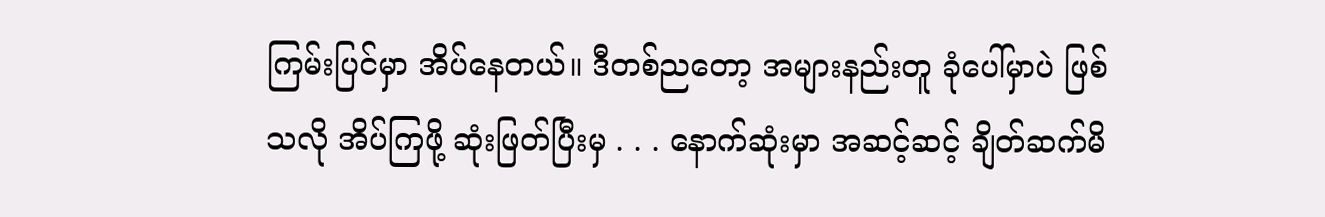ကြမ်းပြင်မှာ အိပ်နေတယ်။ ဒီတစ်ညတော့ အများနည်းတူ ခုံပေါ်မှာပဲ ဖြစ်သလို အိပ်ကြဖို့ ဆုံးဖြတ်ပြီးမှ . . . နောက်ဆုံးမှာ အဆင့်ဆင့် ချိတ်ဆက်မိ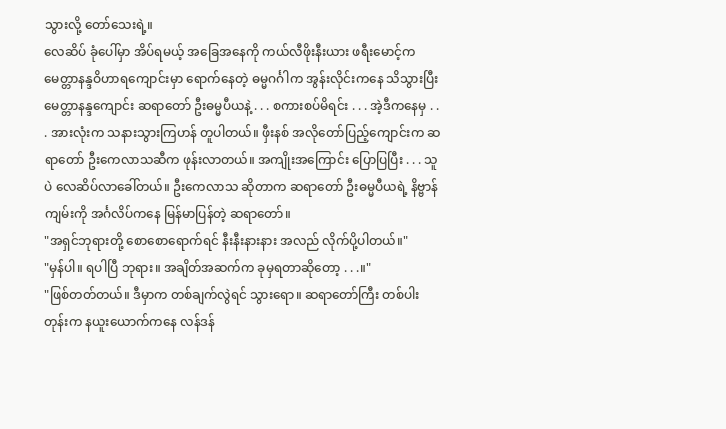သွားလို့ တော်သေးရဲ့။
လေဆိပ် ခုံပေါ်မှာ အိပ်ရမယ့် အခြေအနေကို ကယ်လီဖိုးနီးယား ဖရီးမောင့်က မေတ္တာနန္ဒဝိဟာရကျောင်းမှာ ရောက်နေတဲ့ ဓမ္မဂင်္ဂါက အွန်းလိုင်းကနေ သိသွားပြီး မေတ္တာနန္ဒကျောင်း ဆရာတော် ဦးဓမ္မပီယနဲ့ . . . စကားစပ်မိရင်း . . . အဲ့ဒီကနေမှ . . . အားလုံးက သနားသွားကြဟန် တူပါတယ်။ ဖှီးနစ် အလိုတော်ပြည့်ကျောင်းက ဆရာတော် ဦးကေလာသဆီက ဖုန်းလာတယ်။ အကျိုးအကြောင်း ပြောပြပြီး . . . သူပဲ လေဆိပ်လာခေါ်တယ်။ ဦးကေလာသ ဆိုတာက ဆရာတော် ဦးဓမ္မပီယရဲ့ နိဗ္ဗာန်ကျမ်းကို အင်္ဂလိပ်ကနေ မြန်မာပြန်တဲ့ ဆရာတော်။
"အရှင်ဘုရားတို့ စောစောရောက်ရင် နီးနီးနားနား အလည် လိုက်ပို့ပါတယ်။"
"မှန်ပါ။ ရပါပြီ ဘုရား။ အချိတ်အဆက်က ခုမှရတာဆိုတော့ . . .။"
"ဖြစ်တတ်တယ်။ ဒီမှာက တစ်ချက်လွဲရင် သွားရော။ ဆရာတော်ကြီး တစ်ပါးတုန်းက နယူးယောက်ကနေ လန်ဒန်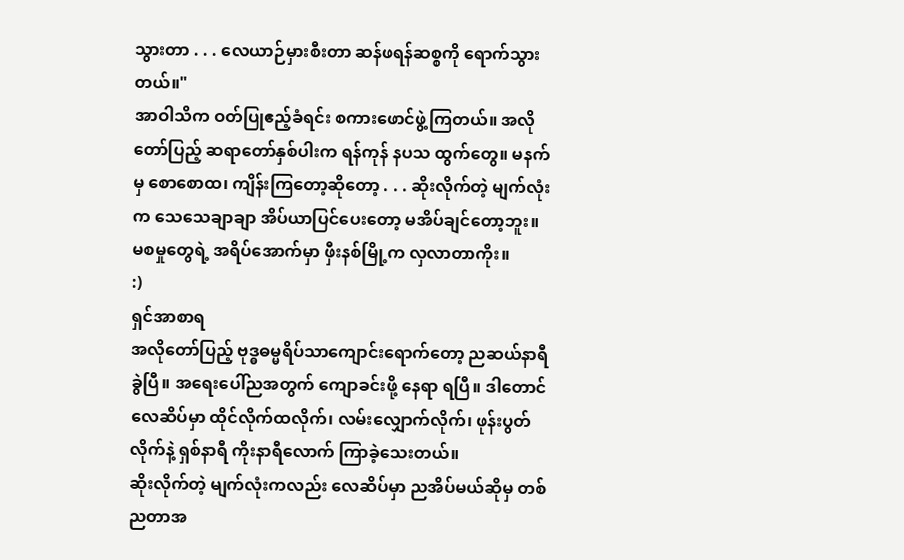သွားတာ . . . လေယာဉ်မှားစီးတာ ဆန်ဖရန်ဆစ္စကို ရောက်သွားတယ်။"
အာဝါသိက ဝတ်ပြုဧည့်ခံရင်း စကားဖောင်ဖွဲ့ကြတယ်။ အလိုတော်ပြည့် ဆရာတော်နှစ်ပါးက ရန်ကုန် နပသ ထွက်တွေ။ မနက်မှ စောစောထ၊ ကျိန်းကြတော့ဆိုတော့ . . . ဆိုးလိုက်တဲ့ မျက်လုံးက သေသေချာချာ အိပ်ယာပြင်ပေးတော့ မအိပ်ချင်တော့ဘူး။ မစမှုတွေရဲ့ အရိပ်အောက်မှာ ဖှီးနစ်မြို့က လှလာတာကိုး။
:)
ရှင်အာစာရ
အလိုတော်ပြည့် ဗုဒ္ဓဓမ္မရိပ်သာကျောင်းရောက်တော့ ညဆယ်နာရီခွဲပြီ။ အရေးပေါ်ညအတွက် ကျောခင်းဖို့ နေရာ ရပြီ။ ဒါတောင် လေဆိပ်မှာ ထိုင်လိုက်ထလိုက်၊ လမ်းလျှောက်လိုက်၊ ဖုန်းပွတ်လိုက်နဲ့ ရှစ်နာရီ ကိုးနာရီလောက် ကြာခဲ့သေးတယ်။
ဆိုးလိုက်တဲ့ မျက်လုံးကလည်း လေဆိပ်မှာ ညအိပ်မယ်ဆိုမှ တစ်ညတာအ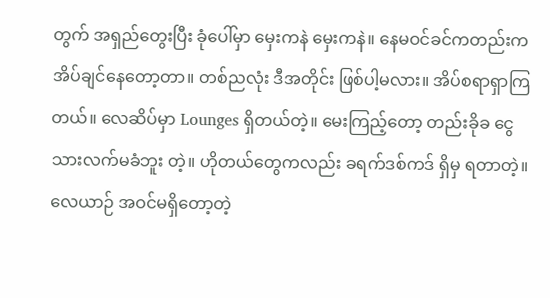တွက် အရှည်တွေးပြီး ခုံပေါ်မှာ မှေးကနဲ မှေးကနဲ။ နေမဝင်ခင်ကတည်းက အိပ်ချင်နေတော့တာ။ တစ်ညလုံး ဒီအတိုင်း ဖြစ်ပါ့မလား။ အိပ်စရာရှာကြတယ်။ လေဆိပ်မှာ Lounges ရှိတယ်တဲ့။ မေးကြည့်တော့ တည်းခိုခ ငွေသားလက်မခံဘူး တဲ့။ ဟိုတယ်တွေကလည်း ခရက်ဒစ်ကဒ် ရှိမှ ရတာတဲ့။
လေယာဉ် အဝင်မရှိတော့တဲ့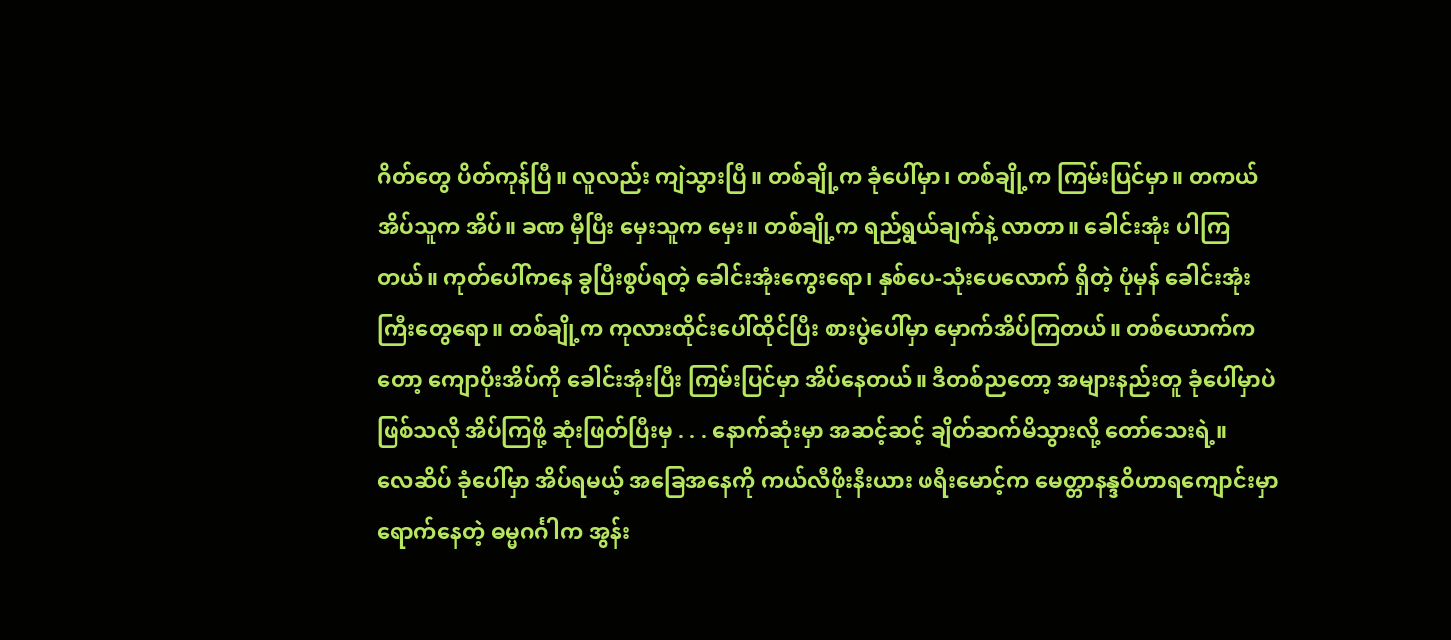ဂိတ်တွေ ပိတ်ကုန်ပြီ။ လူလည်း ကျဲသွားပြီ။ တစ်ချို့က ခုံပေါ်မှာ၊ တစ်ချို့က ကြမ်းပြင်မှာ။ တကယ် အိပ်သူက အိပ်။ ခဏ မှီပြီး မှေးသူက မှေး။ တစ်ချို့က ရည်ရွယ်ချက်နဲ့ လာတာ။ ခေါင်းအုံး ပါကြတယ်။ ကုတ်ပေါ်ကနေ ခွပြီးစွပ်ရတဲ့ ခေါင်းအုံးကွေးရော၊ နှစ်ပေ-သုံးပေလောက် ရှိတဲ့ ပုံမှန် ခေါင်းအုံးကြီးတွေရော။ တစ်ချို့က ကုလားထိုင်းပေါ်ထိုင်ပြီး စားပွဲပေါ်မှာ မှောက်အိပ်ကြတယ်။ တစ်ယောက်ကတော့ ကျောပိုးအိပ်ကို ခေါင်းအုံးပြီး ကြမ်းပြင်မှာ အိပ်နေတယ်။ ဒီတစ်ညတော့ အများနည်းတူ ခုံပေါ်မှာပဲ ဖြစ်သလို အိပ်ကြဖို့ ဆုံးဖြတ်ပြီးမှ . . . နောက်ဆုံးမှာ အဆင့်ဆင့် ချိတ်ဆက်မိသွားလို့ တော်သေးရဲ့။
လေဆိပ် ခုံပေါ်မှာ အိပ်ရမယ့် အခြေအနေကို ကယ်လီဖိုးနီးယား ဖရီးမောင့်က မေတ္တာနန္ဒဝိဟာရကျောင်းမှာ ရောက်နေတဲ့ ဓမ္မဂင်္ဂါက အွန်း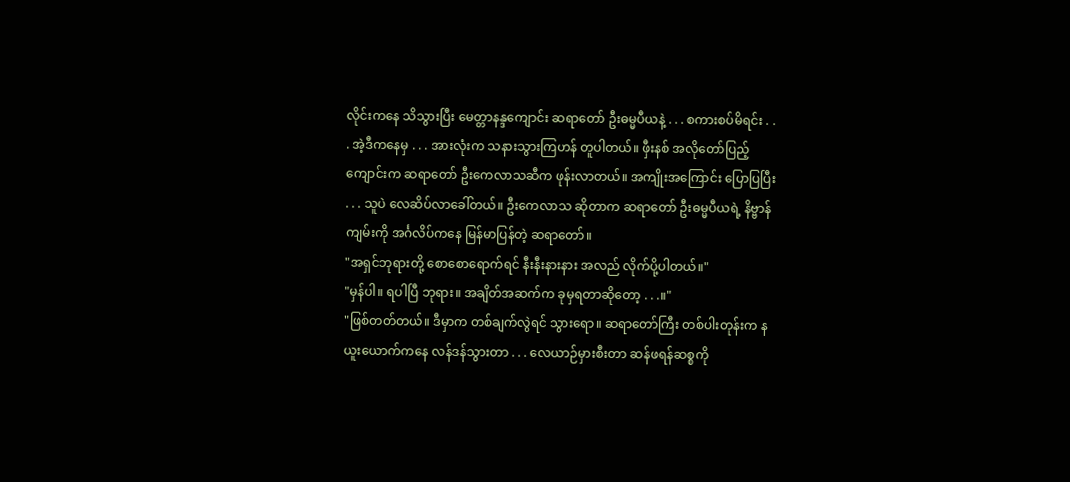လိုင်းကနေ သိသွားပြီး မေတ္တာနန္ဒကျောင်း ဆရာတော် ဦးဓမ္မပီယနဲ့ . . . စကားစပ်မိရင်း . . . အဲ့ဒီကနေမှ . . . အားလုံးက သနားသွားကြဟန် တူပါတယ်။ ဖှီးနစ် အလိုတော်ပြည့်ကျောင်းက ဆရာတော် ဦးကေလာသဆီက ဖုန်းလာတယ်။ အကျိုးအကြောင်း ပြောပြပြီး . . . သူပဲ လေဆိပ်လာခေါ်တယ်။ ဦးကေလာသ ဆိုတာက ဆရာတော် ဦးဓမ္မပီယရဲ့ နိဗ္ဗာန်ကျမ်းကို အင်္ဂလိပ်ကနေ မြန်မာပြန်တဲ့ ဆရာတော်။
"အရှင်ဘုရားတို့ စောစောရောက်ရင် နီးနီးနားနား အလည် လိုက်ပို့ပါတယ်။"
"မှန်ပါ။ ရပါပြီ ဘုရား။ အချိတ်အဆက်က ခုမှရတာဆိုတော့ . . .။"
"ဖြစ်တတ်တယ်။ ဒီမှာက တစ်ချက်လွဲရင် သွားရော။ ဆရာတော်ကြီး တစ်ပါးတုန်းက နယူးယောက်ကနေ လန်ဒန်သွားတာ . . . လေယာဉ်မှားစီးတာ ဆန်ဖရန်ဆစ္စကို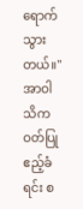ရောက်သွားတယ်။"
အာဝါသိက ဝတ်ပြုဧည့်ခံရင်း စ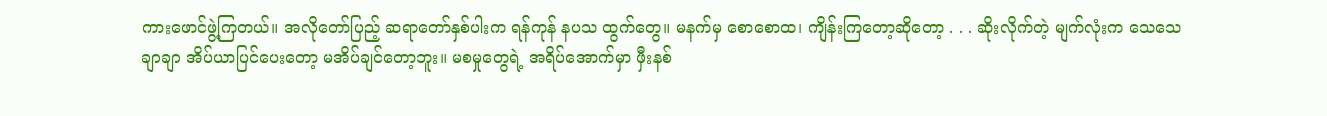ကားဖောင်ဖွဲ့ကြတယ်။ အလိုတော်ပြည့် ဆရာတော်နှစ်ပါးက ရန်ကုန် နပသ ထွက်တွေ။ မနက်မှ စောစောထ၊ ကျိန်းကြတော့ဆိုတော့ . . . ဆိုးလိုက်တဲ့ မျက်လုံးက သေသေချာချာ အိပ်ယာပြင်ပေးတော့ မအိပ်ချင်တော့ဘူး။ မစမှုတွေရဲ့ အရိပ်အောက်မှာ ဖှီးနစ်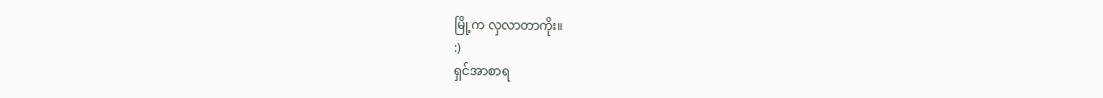မြို့က လှလာတာကိုး။
:)
ရှင်အာစာရ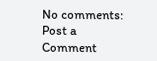No comments:
Post a Comment